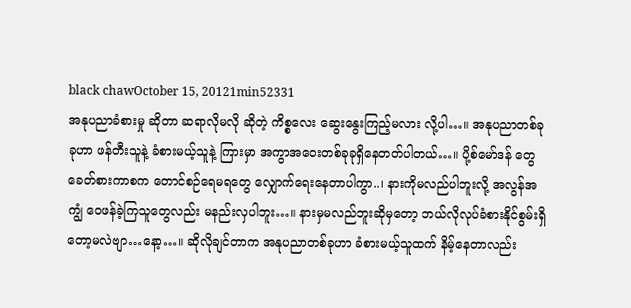black chawOctober 15, 20121min52331
အနုပညာခံစားမှု ဆိုတာ ဆရာလိုမလို ဆိုတဲ့ ကိစ္စလေး ဆွေးနွေးကြည့်မလား လို့ပါ…။ အနုပညာတစ်ခုခုဟာ ဖန်တီးသူနဲ့ ခံစားမယ့်သူနဲ့ ကြားမှာ အကွာအဝေးတစ်ခုခုရှိနေတတ်ပါတယ်…။ ပို့စ်မော်ဒန် တွေခေတ်စားကာစက တောင်စဉ်ရေမရတွေ လျှောက်ရေးနေတာပါကွာ..၊ နားကိုမလည်ပါဘူးလို့ အလွန်အကျွံ ဝေဖန်ခဲ့ကြသူတွေလည်း မနည်းလှပါဘူး…။ နားမှမလည်ဘူးဆိုမှတော့ ဘယ်လိုလုပ်ခံစားနိုင်စွမ်းရှိတော့မလဲဗျာ…နော့…။ ဆိုလိုချင်တာက အနုပညာတစ်ခုဟာ ခံစားမယ့်သူထက် နိမ့်နေတာလည်း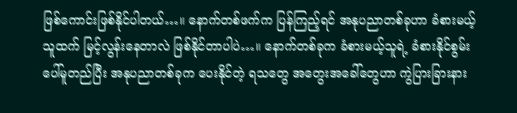ဖြစ်ကောင်းဖြစ်နိုင်ပါတယ်…။ နောက်တစ်ဖက်က ပြန်ကြည့်ရင် အနုပညာတစ်ခုဟာ ခံစားမယ့်သူထက် မြင့်လွန်းနေတာလဲ ဖြစ်နိုင်တာပါပဲ…။ နောက်တစ်ခုက ခံစားမယ့်သူရဲ့ ခံစားနိုင်စွမ်းပေါ်မူတည်ပြီး အနုပညာတစ်ခုက ပေးနိုင်တဲ့ ရသတွေ အတွေးအခေါ်တွေဟာ ကွဲပြားခြားနား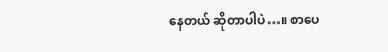နေတယ် ဆိုတာပါပဲ…။ စာပေ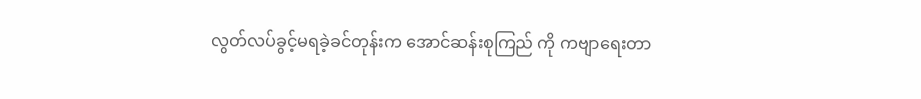လွတ်လပ်ခွင့်မရခဲ့ခင်တုန်းက အောင်ဆန်းစုကြည် ကို ကဗျာရေးတာ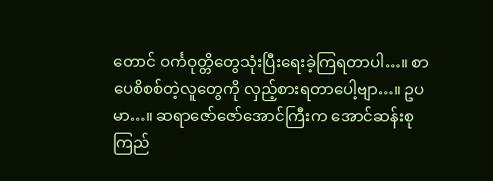တောင် ဝင်္ကဝုတ္တိတွေသုံးပြီးရေးခဲ့ကြရတာပါ…။ စာပေစိစစ်တဲ့လူတွေကို လှည့်စားရတာပေါ့ဗျာ…။ ဥပမာ…။ ဆရာဇော်ဇော်အောင်ကြီးက အောင်ဆန်းစုကြည်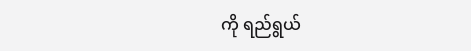ကို ရည်ရွယ်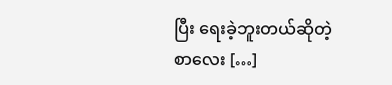ပြီး ရေးခဲ့ဘူးတယ်ဆိုတဲ့ စာလေး […]